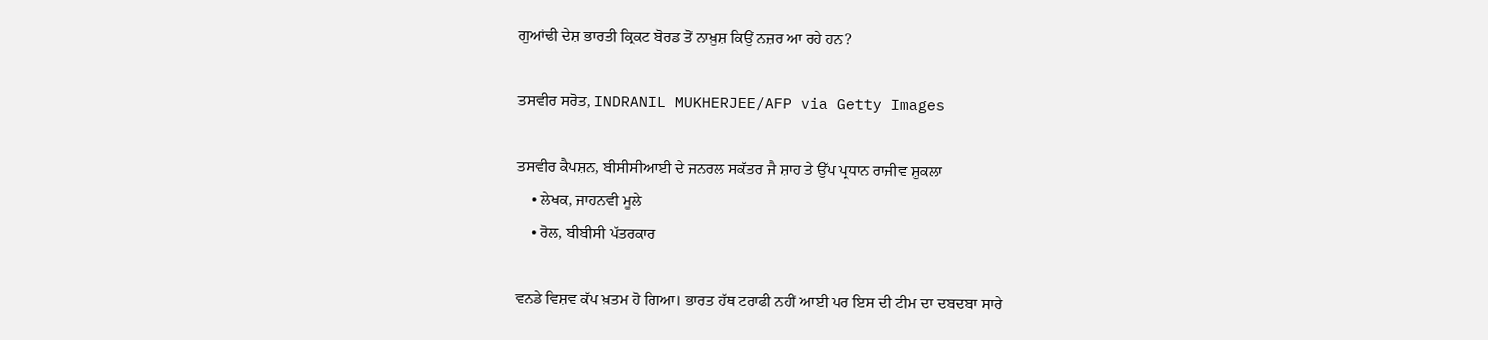ਗੁਆਂਢੀ ਦੇਸ਼ ਭਾਰਤੀ ਕ੍ਰਿਕਟ ਬੋਰਡ ਤੋਂ ਨਾਖ਼ੁਸ਼ ਕਿਉਂ ਨਜ਼ਰ ਆ ਰਹੇ ਹਨ?

ਤਸਵੀਰ ਸਰੋਤ, INDRANIL MUKHERJEE/AFP via Getty Images

ਤਸਵੀਰ ਕੈਪਸ਼ਨ, ਬੀਸੀਸੀਆਈ ਦੇ ਜਨਰਲ ਸਕੱਤਰ ਜੈ ਸ਼ਾਹ ਤੇ ਉੱਪ ਪ੍ਰਧਾਨ ਰਾਜੀਵ ਸ਼ੁਕਲਾ
    • ਲੇਖਕ, ਜਾਹਨਵੀ ਮੂਲੇ
    • ਰੋਲ, ਬੀਬੀਸੀ ਪੱਤਰਕਾਰ

ਵਨਡੇ ਵਿਸ਼ਵ ਕੱਪ ਖ਼ਤਮ ਹੋ ਗਿਆ। ਭਾਰਤ ਹੱਥ ਟਰਾਫੀ ਨਹੀਂ ਆਈ ਪਰ ਇਸ ਦੀ ਟੀਮ ਦਾ ਦਬਦਬਾ ਸਾਰੇ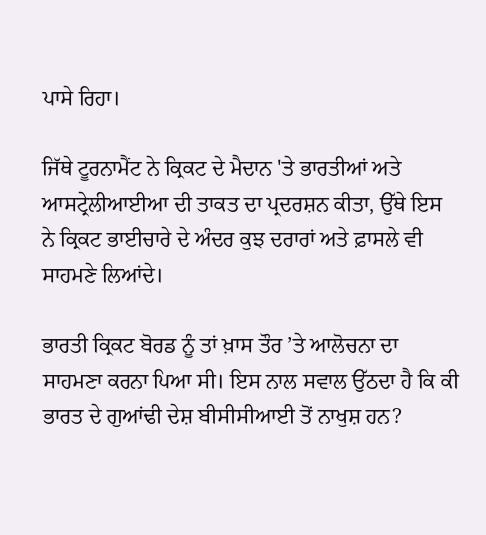ਪਾਸੇ ਰਿਹਾ।

ਜਿੱਥੇ ਟੂਰਨਾਮੈਂਟ ਨੇ ਕ੍ਰਿਕਟ ਦੇ ਮੈਦਾਨ 'ਤੇ ਭਾਰਤੀਆਂ ਅਤੇ ਆਸਟ੍ਰੇਲੀਆਈਆ ਦੀ ਤਾਕਤ ਦਾ ਪ੍ਰਦਰਸ਼ਨ ਕੀਤਾ, ਉੱਥੇ ਇਸ ਨੇ ਕ੍ਰਿਕਟ ਭਾਈਚਾਰੇ ਦੇ ਅੰਦਰ ਕੁਝ ਦਰਾਰਾਂ ਅਤੇ ਫ਼ਾਸਲੇ ਵੀ ਸਾਹਮਣੇ ਲਿਆਂਦੇ।

ਭਾਰਤੀ ਕ੍ਰਿਕਟ ਬੋਰਡ ਨੂੰ ਤਾਂ ਖ਼ਾਸ ਤੌਰ ’ਤੇ ਆਲੋਚਨਾ ਦਾ ਸਾਹਮਣਾ ਕਰਨਾ ਪਿਆ ਸੀ। ਇਸ ਨਾਲ ਸਵਾਲ ਉੱਠਦਾ ਹੈ ਕਿ ਕੀ ਭਾਰਤ ਦੇ ਗੁਆਂਢੀ ਦੇਸ਼ ਬੀਸੀਸੀਆਈ ਤੋਂ ਨਾਖੁਸ਼ ਹਨ?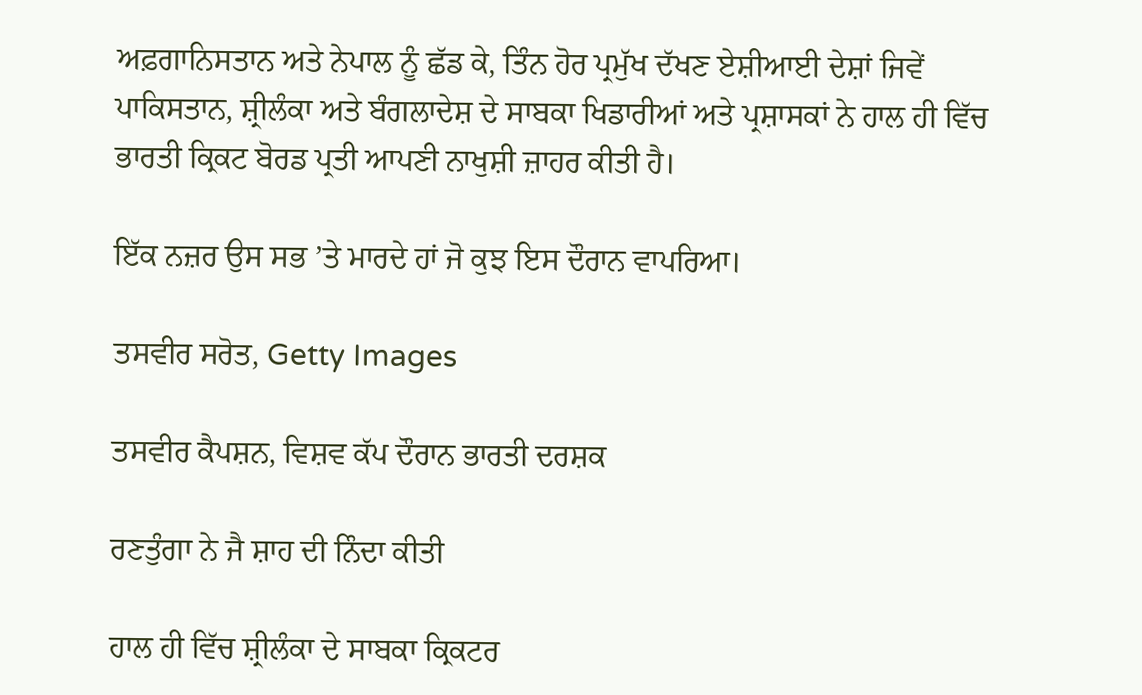ਅਫ਼ਗਾਨਿਸਤਾਨ ਅਤੇ ਨੇਪਾਲ ਨੂੰ ਛੱਡ ਕੇ, ਤਿੰਨ ਹੋਰ ਪ੍ਰਮੁੱਖ ਦੱਖਣ ਏਸ਼ੀਆਈ ਦੇਸ਼ਾਂ ਜਿਵੇਂ ਪਾਕਿਸਤਾਨ, ਸ਼੍ਰੀਲੰਕਾ ਅਤੇ ਬੰਗਲਾਦੇਸ਼ ਦੇ ਸਾਬਕਾ ਖਿਡਾਰੀਆਂ ਅਤੇ ਪ੍ਰਸ਼ਾਸਕਾਂ ਨੇ ਹਾਲ ਹੀ ਵਿੱਚ ਭਾਰਤੀ ਕ੍ਰਿਕਟ ਬੋਰਡ ਪ੍ਰਤੀ ਆਪਣੀ ਨਾਖੁਸ਼ੀ ਜ਼ਾਹਰ ਕੀਤੀ ਹੈ।

ਇੱਕ ਨਜ਼ਰ ਉਸ ਸਭ ’ਤੇ ਮਾਰਦੇ ਹਾਂ ਜੋ ਕੁਝ ਇਸ ਦੌਰਾਨ ਵਾਪਰਿਆ।

ਤਸਵੀਰ ਸਰੋਤ, Getty Images

ਤਸਵੀਰ ਕੈਪਸ਼ਨ, ਵਿਸ਼ਵ ਕੱਪ ਦੌਰਾਨ ਭਾਰਤੀ ਦਰਸ਼ਕ

ਰਣਤੁੰਗਾ ਨੇ ਜੈ ਸ਼ਾਹ ਦੀ ਨਿੰਦਾ ਕੀਤੀ

ਹਾਲ ਹੀ ਵਿੱਚ ਸ਼੍ਰੀਲੰਕਾ ਦੇ ਸਾਬਕਾ ਕ੍ਰਿਕਟਰ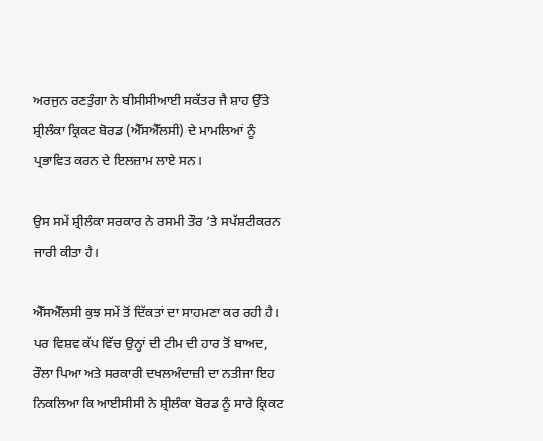ਅਰਜੁਨ ਰਣਤੁੰਗਾ ਨੇ ਬੀਸੀਸੀਆਈ ਸਕੱਤਰ ਜੈ ਸ਼ਾਹ ਉੱਤੇ ਸ਼੍ਰੀਲੰਕਾ ਕ੍ਰਿਕਟ ਬੋਰਡ (ਐੱਸਐੱਲਸੀ) ਦੇ ਮਾਮਲਿਆਂ ਨੂੰ ਪ੍ਰਭਾਵਿਤ ਕਰਨ ਦੇ ਇਲਜ਼ਾਮ ਲਾਏ ਸਨ।

ਉਸ ਸਮੇਂ ਸ਼੍ਰੀਲੰਕਾ ਸਰਕਾਰ ਨੇ ਰਸਮੀ ਤੌਰ ’ਤੇ ਸਪੱਸ਼ਟੀਕਰਨ ਜਾਰੀ ਕੀਤਾ ਹੈ।

ਐੱਸਐੱਲਸੀ ਕੁਝ ਸਮੇਂ ਤੋਂ ਦਿੱਕਤਾਂ ਦਾ ਸਾਹਮਣਾ ਕਰ ਰਹੀ ਹੈ। ਪਰ ਵਿਸ਼ਵ ਕੱਪ ਵਿੱਚ ਉਨ੍ਹਾਂ ਦੀ ਟੀਮ ਦੀ ਹਾਰ ਤੋਂ ਬਾਅਦ, ਰੌਲਾ ਪਿਆ ਅਤੇ ਸਰਕਾਰੀ ਦਖਲਅੰਦਾਜ਼ੀ ਦਾ ਨਤੀਜਾ ਇਹ ਨਿਕਲਿਆ ਕਿ ਆਈਸੀਸੀ ਨੇ ਸ਼੍ਰੀਲੰਕਾ ਬੋਰਡ ਨੂੰ ਸਾਰੇ ਕ੍ਰਿਕਟ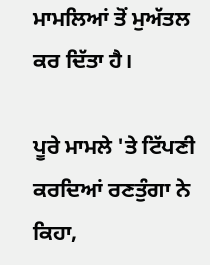ਮਾਮਲਿਆਂ ਤੋਂ ਮੁਅੱਤਲ ਕਰ ਦਿੱਤਾ ਹੈ।

ਪੂਰੇ ਮਾਮਲੇ 'ਤੇ ਟਿੱਪਣੀ ਕਰਦਿਆਂ ਰਣਤੁੰਗਾ ਨੇ ਕਿਹਾ,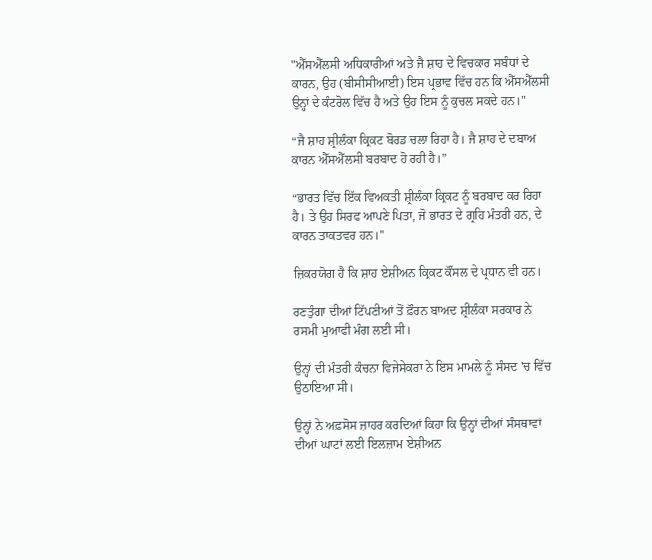"ਐੱਸਐੱਲਸੀ ਅਧਿਕਾਰੀਆਂ ਅਤੇ ਜੈ ਸ਼ਾਹ ਦੇ ਵਿਚਕਾਰ ਸਬੰਧਾਂ ਦੇ ਕਾਰਨ, ਉਹ (ਬੀਸੀਸੀਆਈ) ਇਸ ਪ੍ਰਭਾਵ ਵਿੱਚ ਹਨ ਕਿ ਐੱਸਐੱਲਸੀ ਉਨ੍ਹਾਂ ਦੇ ਕੰਟਰੋਲ ਵਿੱਚ ਹੈ ਅਤੇ ਉਹ ਇਸ ਨੂੰ ਕੁਚਲ ਸਕਦੇ ਹਨ।"

“ਜੈ ਸ਼ਾਹ ਸ਼੍ਰੀਲੰਕਾ ਕ੍ਰਿਕਟ ਬੋਰਡ ਚਲਾ ਰਿਹਾ ਹੈ। ਜੈ ਸ਼ਾਹ ਦੇ ਦਬਾਅ ਕਾਰਨ ਐੱਸਐੱਲਸੀ ਬਰਬਾਦ ਹੋ ਰਹੀ ਹੈ।”

“ਭਾਰਤ ਵਿੱਚ ਇੱਕ ਵਿਅਕਤੀ ਸ਼੍ਰੀਲੰਕਾ ਕ੍ਰਿਕਟ ਨੂੰ ਬਰਬਾਦ ਕਰ ਰਿਹਾ ਹੈ। ਤੇ ਉਹ ਸਿਰਫ ਆਪਣੇ ਪਿਤਾ, ਜੋ ਭਾਰਤ ਦੇ ਗ੍ਰਹਿ ਮੰਤਰੀ ਹਨ, ਦੇ ਕਾਰਨ ਤਾਕਤਵਰ ਹਨ।''

ਜ਼ਿਕਰਯੋਗ ਹੈ ਕਿ ਸ਼ਾਹ ਏਸ਼ੀਅਨ ਕ੍ਰਿਕਟ ਕੌਂਸਲ ਦੇ ਪ੍ਰਧਾਨ ਵੀ ਹਨ।

ਰਣਤੁੰਗਾ ਦੀਆਂ ਟਿੱਪਣੀਆਂ ਤੋਂ ਫ਼ੌਰਨ ਬਾਅਦ ਸ਼੍ਰੀਲੰਕਾ ਸਰਕਾਰ ਨੇ ਰਸਮੀ ਮੁਆਫੀ ਮੰਗ ਲਈ ਸੀ।

ਉਨ੍ਹਾਂ ਦੀ ਮੰਤਰੀ ਕੰਚਨਾ ਵਿਜੇਸੇਕਰਾ ਨੇ ਇਸ ਮਾਮਲੇ ਨੂੰ ਸੰਸਦ 'ਚ ਵਿੱਚ ਉਠਾਇਆ ਸੀ।

ਉਨ੍ਹਾਂ ਨੇ ਅਫ਼ਸੋਸ ਜ਼ਾਹਰ ਕਰਦਿਆਂ ਕਿਹਾ ਕਿ ਉਨ੍ਹਾਂ ਦੀਆਂ ਸੰਸਥਾਵਾਂ ਦੀਆਂ ਘਾਟਾਂ ਲਈ ਇਲਜ਼ਾਮ ਏਸ਼ੀਅਨ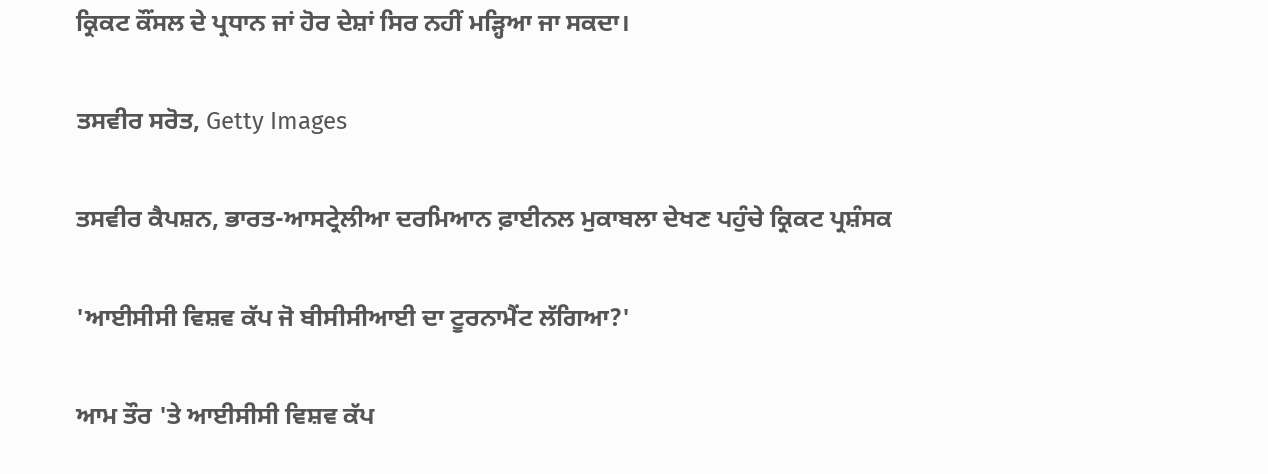ਕ੍ਰਿਕਟ ਕੌਂਸਲ ਦੇ ਪ੍ਰਧਾਨ ਜਾਂ ਹੋਰ ਦੇਸ਼ਾਂ ਸਿਰ ਨਹੀਂ ਮੜ੍ਹਿਆ ਜਾ ਸਕਦਾ।

ਤਸਵੀਰ ਸਰੋਤ, Getty Images

ਤਸਵੀਰ ਕੈਪਸ਼ਨ, ਭਾਰਤ-ਆਸਟ੍ਰੇਲੀਆ ਦਰਮਿਆਨ ਫ਼ਾਈਨਲ ਮੁਕਾਬਲਾ ਦੇਖਣ ਪਹੁੰਚੇ ਕ੍ਰਿਕਟ ਪ੍ਰਸ਼ੰਸਕ

'ਆਈਸੀਸੀ ਵਿਸ਼ਵ ਕੱਪ ਜੋ ਬੀਸੀਸੀਆਈ ਦਾ ਟੂਰਨਾਮੈਂਟ ਲੱਗਿਆ?'

ਆਮ ਤੌਰ 'ਤੇ ਆਈਸੀਸੀ ਵਿਸ਼ਵ ਕੱਪ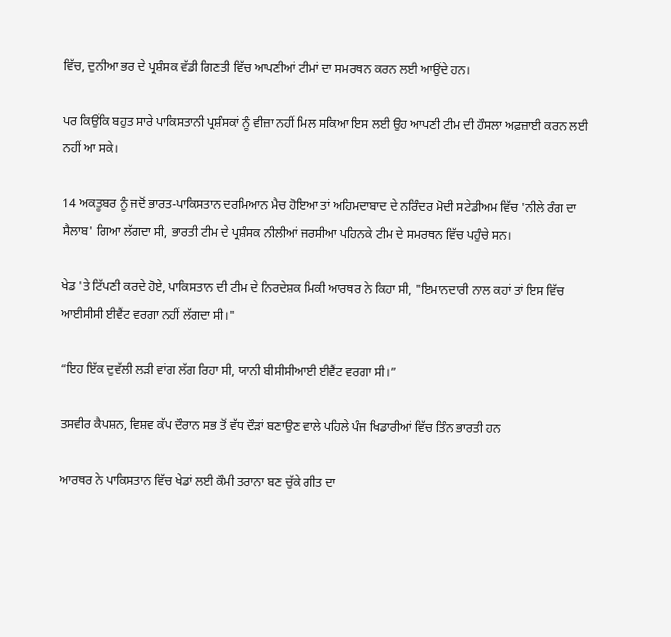ਵਿੱਚ, ਦੁਨੀਆ ਭਰ ਦੇ ਪ੍ਰਸ਼ੰਸਕ ਵੱਡੀ ਗਿਣਤੀ ਵਿੱਚ ਆਪਣੀਆਂ ਟੀਮਾਂ ਦਾ ਸਮਰਥਨ ਕਰਨ ਲਈ ਆਉਂਦੇ ਹਨ।

ਪਰ ਕਿਉਂਕਿ ਬਹੁਤ ਸਾਰੇ ਪਾਕਿਸਤਾਨੀ ਪ੍ਰਸ਼ੰਸਕਾਂ ਨੂੰ ਵੀਜ਼ਾ ਨਹੀਂ ਮਿਲ ਸਕਿਆ ਇਸ ਲਈ ਉਹ ਆਪਣੀ ਟੀਮ ਦੀ ਹੌਸਲਾ ਅਫ਼ਜ਼ਾਈ ਕਰਨ ਲਈ ਨਹੀਂ ਆ ਸਕੇ।

14 ਅਕਤੂਬਰ ਨੂੰ ਜਦੋਂ ਭਾਰਤ-ਪਾਕਿਸਤਾਨ ਦਰਮਿਆਨ ਮੈਚ ਹੋਇਆ ਤਾਂ ਅਹਿਮਦਾਬਾਦ ਦੇ ਨਰਿੰਦਰ ਮੋਦੀ ਸਟੇਡੀਅਮ ਵਿੱਚ 'ਨੀਲੇ ਰੰਗ ਦਾ ਸੈਲਾਬ' ਗਿਆ ਲੱਗਦਾ ਸੀ, ਭਾਰਤੀ ਟੀਮ ਦੇ ਪ੍ਰਸ਼ੰਸਕ ਨੀਲੀਆਂ ਜਰਸੀਆ ਪਹਿਨਕੇ ਟੀਮ ਦੇ ਸਮਰਥਨ ਵਿੱਚ ਪਹੁੰਚੇ ਸਨ।

ਖੇਡ 'ਤੇ ਟਿੱਪਣੀ ਕਰਦੇ ਹੋਏ, ਪਾਕਿਸਤਾਨ ਦੀ ਟੀਮ ਦੇ ਨਿਰਦੇਸ਼ਕ ਮਿਕੀ ਆਰਥਰ ਨੇ ਕਿਹਾ ਸੀ, "ਇਮਾਨਦਾਰੀ ਨਾਲ ਕਹਾਂ ਤਾਂ ਇਸ ਵਿੱਚ ਆਈਸੀਸੀ ਈਵੈਂਟ ਵਰਗਾ ਨਹੀਂ ਲੱਗਦਾ ਸੀ।"

“ਇਹ ਇੱਕ ਦੁਵੱਲੀ ਲੜੀ ਵਾਂਗ ਲੱਗ ਰਿਹਾ ਸੀ, ਯਾਨੀ ਬੀਸੀਸੀਆਈ ਈਵੈਂਟ ਵਰਗਾ ਸੀ।”

ਤਸਵੀਰ ਕੈਪਸ਼ਨ, ਵਿਸ਼ਵ ਕੱਪ ਦੌਰਾਨ ਸਭ ਤੋਂ ਵੱਧ ਦੌੜਾਂ ਬਣਾਉਣ ਵਾਲੇ ਪਹਿਲੇ ਪੰਜ ਖਿਡਾਰੀਆਂ ਵਿੱਚ ਤਿੰਨ ਭਾਰਤੀ ਹਨ

ਆਰਥਰ ਨੇ ਪਾਕਿਸਤਾਨ ਵਿੱਚ ਖੇਡਾਂ ਲਈ ਕੌਮੀ ਤਰਾਨਾ ਬਣ ਚੁੱਕੇ ਗੀਤ ਦਾ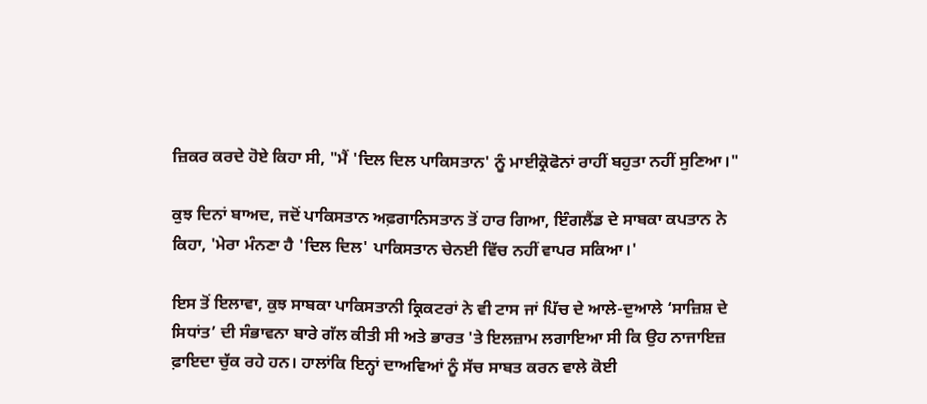ਜ਼ਿਕਰ ਕਰਦੇ ਹੋਏ ਕਿਹਾ ਸੀ, "ਮੈਂ 'ਦਿਲ ਦਿਲ ਪਾਕਿਸਤਾਨ' ਨੂੰ ਮਾਈਕ੍ਰੋਫੋਨਾਂ ਰਾਹੀਂ ਬਹੁਤਾ ਨਹੀਂ ਸੁਣਿਆ।"

ਕੁਝ ਦਿਨਾਂ ਬਾਅਦ, ਜਦੋਂ ਪਾਕਿਸਤਾਨ ਅਫ਼ਗਾਨਿਸਤਾਨ ਤੋਂ ਹਾਰ ਗਿਆ, ਇੰਗਲੈਂਡ ਦੇ ਸਾਬਕਾ ਕਪਤਾਨ ਨੇ ਕਿਹਾ, 'ਮੇਰਾ ਮੰਨਣਾ ਹੈ 'ਦਿਲ ਦਿਲ' ਪਾਕਿਸਤਾਨ ਚੇਨਈ ਵਿੱਚ ਨਹੀਂ ਵਾਪਰ ਸਕਿਆ।'

ਇਸ ਤੋਂ ਇਲਾਵਾ, ਕੁਝ ਸਾਬਕਾ ਪਾਕਿਸਤਾਨੀ ਕ੍ਰਿਕਟਰਾਂ ਨੇ ਵੀ ਟਾਸ ਜਾਂ ਪਿੱਚ ਦੇ ਆਲੇ-ਦੁਆਲੇ ‘ਸਾਜ਼ਿਸ਼ ਦੇ ਸਿਧਾਂਤ’ ਦੀ ਸੰਭਾਵਨਾ ਬਾਰੇ ਗੱਲ ਕੀਤੀ ਸੀ ਅਤੇ ਭਾਰਤ 'ਤੇ ਇਲਜ਼ਾਮ ਲਗਾਇਆ ਸੀ ਕਿ ਉਹ ਨਾਜਾਇਜ਼ ਫ਼ਾਇਦਾ ਚੁੱਕ ਰਹੇ ਹਨ। ਹਾਲਾਂਕਿ ਇਨ੍ਹਾਂ ਦਾਅਵਿਆਂ ਨੂੰ ਸੱਚ ਸਾਬਤ ਕਰਨ ਵਾਲੇ ਕੋਈ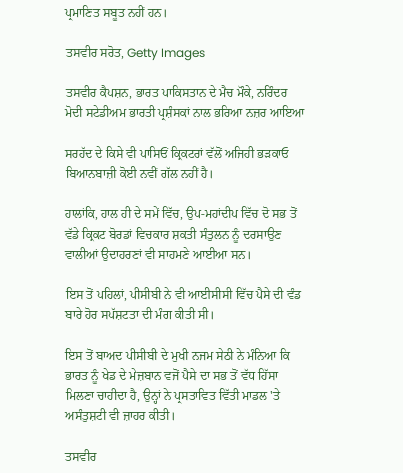ਪ੍ਰਮਾਣਿਤ ਸਬੂਤ ਨਹੀਂ ਹਨ।

ਤਸਵੀਰ ਸਰੋਤ, Getty Images

ਤਸਵੀਰ ਕੈਪਸ਼ਨ, ਭਾਰਤ ਪਾਕਿਸਤਾਨ ਦੇ ਮੈਚ ਮੌਕੇ, ਨਰਿੰਦਰ ਮੋਦੀ ਸਟੇਡੀਅਮ ਭਾਰਤੀ ਪ੍ਰਸ਼ੰਸਕਾਂ ਨਾਲ ਭਰਿਆ ਨਜ਼ਰ ਆਇਆ

ਸਰਹੱਦ ਦੇ ਕਿਸੇ ਵੀ ਪਾਸਿਓਂ ਕ੍ਰਿਕਟਰਾਂ ਵੱਲੋਂ ਅਜਿਹੀ ਭੜਕਾਓ ਬਿਆਨਬਾਜ਼ੀ ਕੋਈ ਨਵੀਂ ਗੱਲ ਨਹੀਂ ਹੈ।

ਹਾਲਾਂਕਿ, ਹਾਲ ਹੀ ਦੇ ਸਮੇਂ ਵਿੱਚ, ਉਪ-ਮਹਾਂਦੀਪ ਵਿੱਚ ਦੋ ਸਭ ਤੋਂ ਵੱਡੇ ਕ੍ਰਿਕਟ ਬੋਰਡਾਂ ਵਿਚਕਾਰ ਸ਼ਕਤੀ ਸੰਤੁਲਨ ਨੂੰ ਦਰਸਾਉਣ ਵਾਲੀਆਂ ਉਦਾਹਰਣਾਂ ਵੀ ਸਾਹਮਣੇ ਆਈਆ ਸਨ।

ਇਸ ਤੋਂ ਪਹਿਲਾਂ, ਪੀਸੀਬੀ ਨੇ ਵੀ ਆਈਸੀਸੀ ਵਿੱਚ ਪੈਸੇ ਦੀ ਵੰਡ ਬਾਰੇ ਹੋਰ ਸਪੱਸ਼ਟਤਾ ਦੀ ਮੰਗ ਕੀਤੀ ਸੀ।

ਇਸ ਤੋਂ ਬਾਅਦ ਪੀਸੀਬੀ ਦੇ ਮੁਖੀ ਨਜਮ ਸੇਠੀ ਨੇ ਮੰਨਿਆ ਕਿ ਭਾਰਤ ਨੂੰ ਖੇਡ ਦੇ ਮੇਜ਼ਬਾਨ ਵਜੋਂ ਪੈਸੇ ਦਾ ਸਭ ਤੋਂ ਵੱਧ ਹਿੱਸਾ ਮਿਲਣਾ ਚਾਹੀਦਾ ਹੈ, ਉਨ੍ਹਾਂ ਨੇ ਪ੍ਰਸਤਾਵਿਤ ਵਿੱਤੀ ਮਾਡਲ 'ਤੇ ਅਸੰਤੁਸ਼ਟੀ ਵੀ ਜ਼ਾਹਰ ਕੀਤੀ।

ਤਸਵੀਰ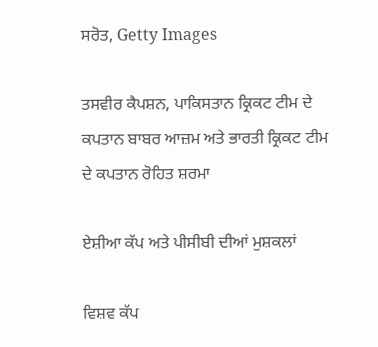ਸਰੋਤ, Getty Images

ਤਸਵੀਰ ਕੈਪਸ਼ਨ, ਪਾਕਿਸਤਾਨ ਕ੍ਰਿਕਟ ਟੀਮ ਦੇ ਕਪਤਾਨ ਬਾਬਰ ਆਜ਼ਮ ਅਤੇ ਭਾਰਤੀ ਕ੍ਰਿਕਟ ਟੀਮ ਦੇ ਕਪਤਾਨ ਰੋਹਿਤ ਸ਼ਰਮਾ

ਏਸ਼ੀਆ ਕੱਪ ਅਤੇ ਪੀਸੀਬੀ ਦੀਆਂ ਮੁਸ਼ਕਲਾਂ

ਵਿਸ਼ਵ ਕੱਪ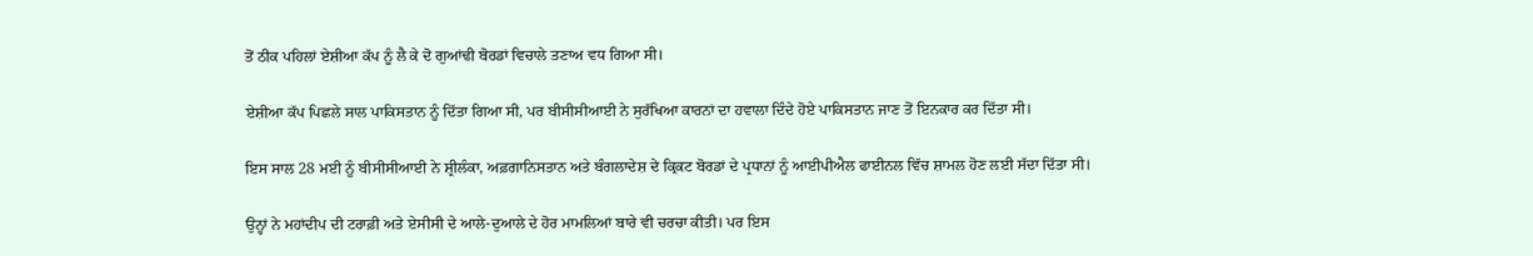ਤੋਂ ਠੀਕ ਪਹਿਲਾਂ ਏਸ਼ੀਆ ਕੱਪ ਨੂੰ ਲੈ ਕੇ ਦੋ ਗੁਆਂਢੀ ਬੋਰਡਾਂ ਵਿਚਾਲੇ ਤਣਾਅ ਵਧ ਗਿਆ ਸੀ।

ਏਸ਼ੀਆ ਕੱਪ ਪਿਛਲੇ ਸਾਲ ਪਾਕਿਸਤਾਨ ਨੂੰ ਦਿੱਤਾ ਗਿਆ ਸੀ, ਪਰ ਬੀਸੀਸੀਆਈ ਨੇ ਸੁਰੱਖਿਆ ਕਾਰਨਾਂ ਦਾ ਹਵਾਲਾ ਦਿੰਦੇ ਹੋਏ ਪਾਕਿਸਤਾਨ ਜਾਣ ਤੋਂ ਇਨਕਾਰ ਕਰ ਦਿੱਤਾ ਸੀ।

ਇਸ ਸਾਲ 28 ਮਈ ਨੂੰ ਬੀਸੀਸੀਆਈ ਨੇ ਸ਼੍ਰੀਲੰਕਾ, ਅਫ਼ਗਾਨਿਸਤਾਨ ਅਤੇ ਬੰਗਲਾਦੇਸ਼ ਦੇ ਕ੍ਰਿਕਟ ਬੋਰਡਾਂ ਦੇ ਪ੍ਰਧਾਨਾਂ ਨੂੰ ਆਈਪੀਐਲ ਫਾਈਨਲ ਵਿੱਚ ਸ਼ਾਮਲ ਹੋਣ ਲਈ ਸੱਦਾ ਦਿੱਤਾ ਸੀ।

ਉਨ੍ਹਾਂ ਨੇ ਮਹਾਂਦੀਪ ਦੀ ਟਰਾਫ਼ੀ ਅਤੇ ਏਸੀਸੀ ਦੇ ਆਲੇ-ਦੁਆਲੇ ਦੇ ਹੋਰ ਮਾਮਲਿਆਂ ਬਾਰੇ ਵੀ ਚਰਚਾ ਕੀਤੀ। ਪਰ ਇਸ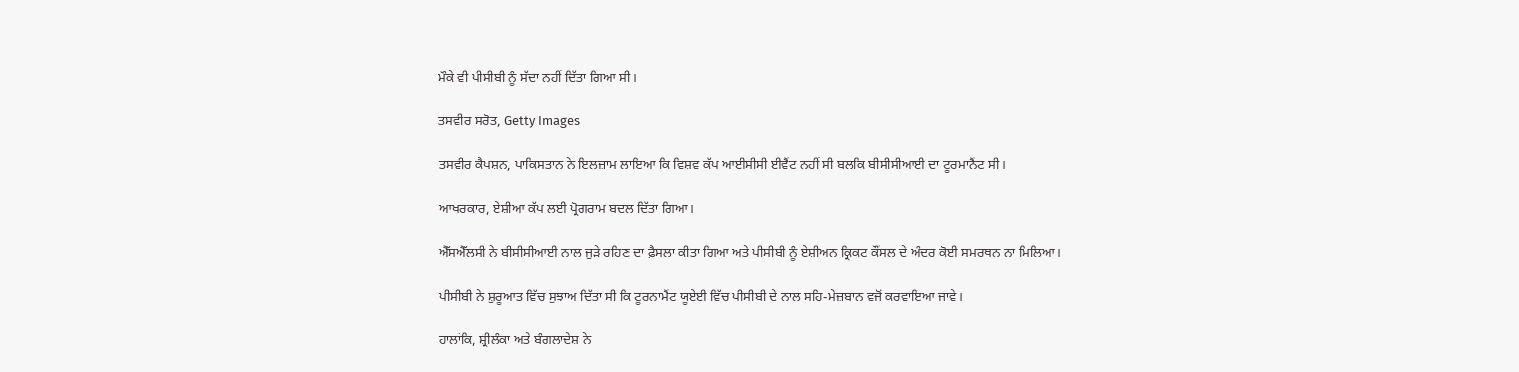ਮੌਕੇ ਵੀ ਪੀਸੀਬੀ ਨੂੰ ਸੱਦਾ ਨਹੀਂ ਦਿੱਤਾ ਗਿਆ ਸੀ।

ਤਸਵੀਰ ਸਰੋਤ, Getty Images

ਤਸਵੀਰ ਕੈਪਸ਼ਨ, ਪਾਕਿਸਤਾਨ ਨੇ ਇਲਜ਼ਾਮ ਲਾਇਆ ਕਿ ਵਿਸ਼ਵ ਕੱਪ ਆਈਸੀਸੀ ਈਵੈਂਟ ਨਹੀਂ ਸੀ ਬਲਕਿ ਬੀਸੀਸੀਆਈ ਦਾ ਟੂਰਮਾਨੈਂਟ ਸੀ।

ਆਖਰਕਾਰ, ਏਸ਼ੀਆ ਕੱਪ ਲਈ ਪ੍ਰੋਗਰਾਮ ਬਦਲ ਦਿੱਤਾ ਗਿਆ।

ਐੱਸਐੱਲਸੀ ਨੇ ਬੀਸੀਸੀਆਈ ਨਾਲ ਜੁੜੇ ਰਹਿਣ ਦਾ ਫ਼ੈਸਲਾ ਕੀਤਾ ਗਿਆ ਅਤੇ ਪੀਸੀਬੀ ਨੂੰ ਏਸ਼ੀਅਨ ਕ੍ਰਿਕਟ ਕੌਂਸਲ ਦੇ ਅੰਦਰ ਕੋਈ ਸਮਰਥਨ ਨਾ ਮਿਲਿਆ।

ਪੀਸੀਬੀ ਨੇ ਸ਼ੁਰੂਆਤ ਵਿੱਚ ਸੁਝਾਅ ਦਿੱਤਾ ਸੀ ਕਿ ਟੂਰਨਾਮੈਂਟ ਯੂਏਈ ਵਿੱਚ ਪੀਸੀਬੀ ਦੇ ਨਾਲ ਸਹਿ-ਮੇਜ਼ਬਾਨ ਵਜੋਂ ਕਰਵਾਇਆ ਜਾਵੇ।

ਹਾਲਾਂਕਿ, ਸ਼੍ਰੀਲੰਕਾ ਅਤੇ ਬੰਗਲਾਦੇਸ਼ ਨੇ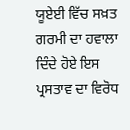ਯੂਏਈ ਵਿੱਚ ਸਖ਼ਤ ਗਰਮੀ ਦਾ ਹਵਾਲਾ ਦਿੰਦੇ ਹੋਏ ਇਸ ਪ੍ਰਸਤਾਵ ਦਾ ਵਿਰੋਧ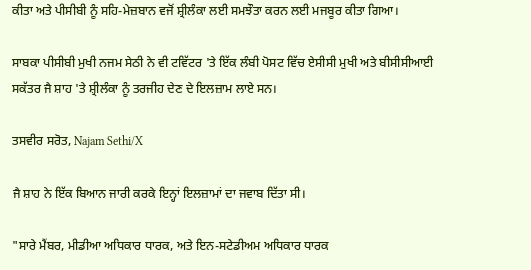ਕੀਤਾ ਅਤੇ ਪੀਸੀਬੀ ਨੂੰ ਸਹਿ-ਮੇਜ਼ਬਾਨ ਵਜੋਂ ਸ਼੍ਰੀਲੰਕਾ ਲਈ ਸਮਝੌਤਾ ਕਰਨ ਲਈ ਮਜਬੂਰ ਕੀਤਾ ਗਿਆ।

ਸਾਬਕਾ ਪੀਸੀਬੀ ਮੁਖੀ ਨਜਮ ਸੇਠੀ ਨੇ ਵੀ ਟਵਿੱਟਰ 'ਤੇ ਇੱਕ ਲੰਬੀ ਪੋਸਟ ਵਿੱਚ ਏਸੀਸੀ ਮੁਖੀ ਅਤੇ ਬੀਸੀਸੀਆਈ ਸਕੱਤਰ ਜੈ ਸ਼ਾਹ 'ਤੇ ਸ਼੍ਰੀਲੰਕਾ ਨੂੰ ਤਰਜੀਹ ਦੇਣ ਦੇ ਇਲਜ਼ਾਮ ਲਾਏ ਸਨ।

ਤਸਵੀਰ ਸਰੋਤ, Najam Sethi/X

ਜੈ ਸ਼ਾਹ ਨੇ ਇੱਕ ਬਿਆਨ ਜਾਰੀ ਕਰਕੇ ਇਨ੍ਹਾਂ ਇਲਜ਼ਾਮਾਂ ਦਾ ਜਵਾਬ ਦਿੱਤਾ ਸੀ।

"ਸਾਰੇ ਮੈਂਬਰ, ਮੀਡੀਆ ਅਧਿਕਾਰ ਧਾਰਕ, ਅਤੇ ਇਨ-ਸਟੇਡੀਅਮ ਅਧਿਕਾਰ ਧਾਰਕ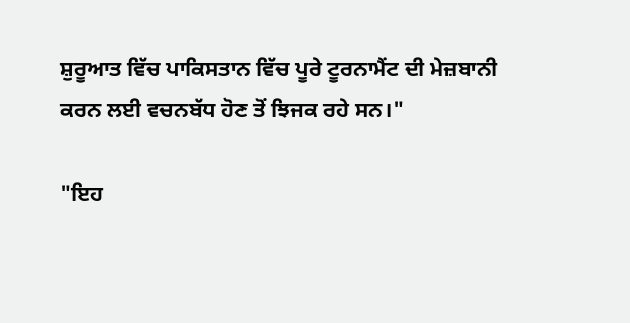ਸ਼ੁਰੂਆਤ ਵਿੱਚ ਪਾਕਿਸਤਾਨ ਵਿੱਚ ਪੂਰੇ ਟੂਰਨਾਮੈਂਟ ਦੀ ਮੇਜ਼ਬਾਨੀ ਕਰਨ ਲਈ ਵਚਨਬੱਧ ਹੋਣ ਤੋਂ ਝਿਜਕ ਰਹੇ ਸਨ।"

"ਇਹ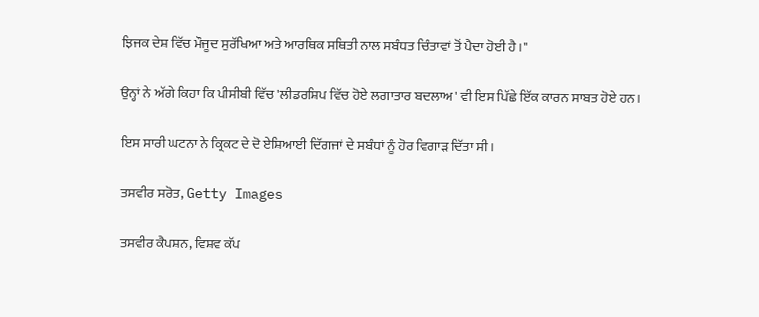ਝਿਜਕ ਦੇਸ਼ ਵਿੱਚ ਮੌਜੂਦ ਸੁਰੱਖਿਆ ਅਤੇ ਆਰਥਿਕ ਸਥਿਤੀ ਨਾਲ ਸਬੰਧਤ ਚਿੰਤਾਵਾਂ ਤੋਂ ਪੈਦਾ ਹੋਈ ਹੈ।"

ਉਨ੍ਹਾਂ ਨੇ ਅੱਗੇ ਕਿਹਾ ਕਿ ਪੀਸੀਬੀ ਵਿੱਚ 'ਲੀਡਰਸ਼ਿਪ ਵਿੱਚ ਹੋਏ ਲਗਾਤਾਰ ਬਦਲਾਅ' ਵੀ ਇਸ ਪਿੱਛੇ ਇੱਕ ਕਾਰਨ ਸਾਬਤ ਹੋਏ ਹਨ।

ਇਸ ਸਾਰੀ ਘਟਨਾ ਨੇ ਕ੍ਰਿਕਟ ਦੇ ਦੋ ਏਸ਼ਿਆਈ ਦਿੱਗਜਾਂ ਦੇ ਸਬੰਧਾਂ ਨੂੰ ਹੋਰ ਵਿਗਾੜ ਦਿੱਤਾ ਸੀ।

ਤਸਵੀਰ ਸਰੋਤ, Getty Images

ਤਸਵੀਰ ਕੈਪਸ਼ਨ, ਵਿਸ਼ਵ ਕੱਪ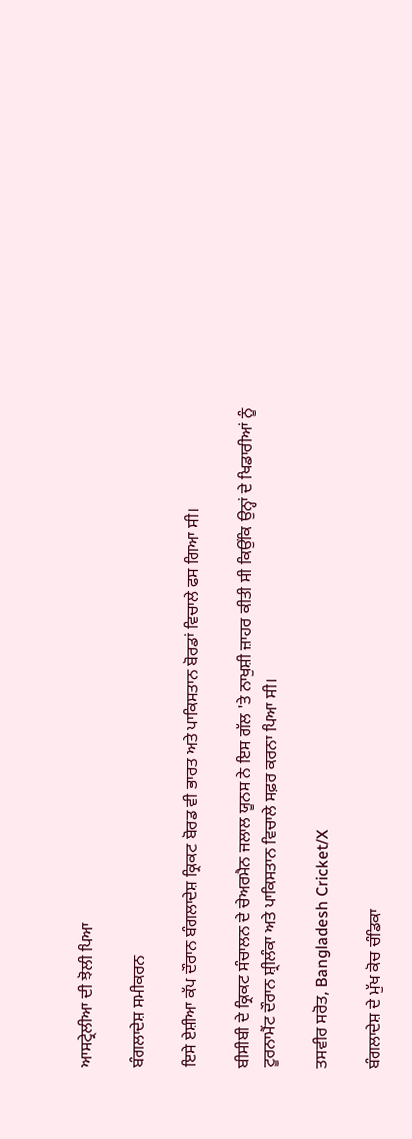ਆਸਟ੍ਰੇਲੀਆ ਦੀ ਝੋਲੀ ਪਿਆ

ਬੰਗਲਾਦੇਸ਼ ਸਮੀਕਰਨ

ਇਸੇ ਏਸ਼ੀਆ ਕੱਪ ਦੌਰਾਨ ਬੰਗਲਾਦੇਸ਼ ਕ੍ਰਿਕਟ ਬੋਰਡ ਵੀ ਭਾਰਤ ਅਤੇ ਪਾਕਿਸਤਾਨ ਬੋਰਡਾਂ ਵਿਚਾਲੇ ਫਸ ਗਿਆ ਸੀ।

ਬੀਸੀਬੀ ਦੇ ਕ੍ਰਿਕਟ ਸੰਚਾਲਨ ਦੇ ਚੇਅਰਮੈਨ ਜਲਾਲ ਯੂਨਸ ਨੇ ਇਸ ਗੱਲ 'ਤੇ ਨਾਖੁਸ਼ੀ ਜ਼ਾਹਰ ਕੀਤੀ ਸੀ ਕਿਉਂਕਿ ਉਨ੍ਹਾਂ ਦੇ ਖਿਡਾਰੀਆਂ ਨੂੰ ਟੂਰਨਾਮੈਂਟ ਦੌਰਾਨ ਸ਼੍ਰੀਲੰਕਾ ਅਤੇ ਪਾਕਿਸਤਾਨ ਵਿਚਾਲੇ ਸਫ਼ਰ ਕਰਨਾ ਪਿਆ ਸੀ।

ਤਸਵੀਰ ਸਰੋਤ, Bangladesh Cricket/X

ਬੰਗਲਾਦੇਸ਼ ਦੇ ਮੁੱਖ ਕੋਚ ਚੰਡਿਕਾ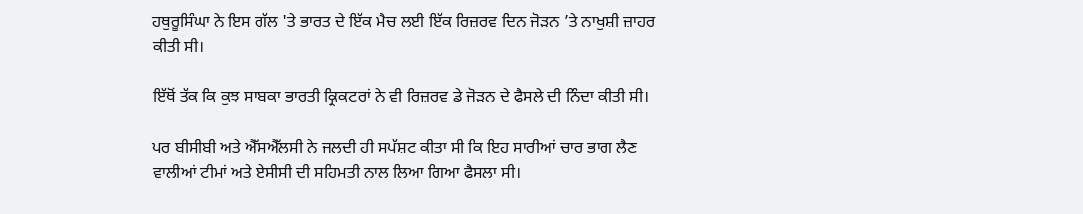ਹਥੁਰੂਸਿੰਘਾ ਨੇ ਇਸ ਗੱਲ 'ਤੇ ਭਾਰਤ ਦੇ ਇੱਕ ਮੈਚ ਲਈ ਇੱਕ ਰਿਜ਼ਰਵ ਦਿਨ ਜੋੜਨ ’ਤੇ ਨਾਖੁਸ਼ੀ ਜ਼ਾਹਰ ਕੀਤੀ ਸੀ।

ਇੱਥੋਂ ਤੱਕ ਕਿ ਕੁਝ ਸਾਬਕਾ ਭਾਰਤੀ ਕ੍ਰਿਕਟਰਾਂ ਨੇ ਵੀ ਰਿਜ਼ਰਵ ਡੇ ਜੋੜਨ ਦੇ ਫੈਸਲੇ ਦੀ ਨਿੰਦਾ ਕੀਤੀ ਸੀ।

ਪਰ ਬੀਸੀਬੀ ਅਤੇ ਐੱਸਐੱਲਸੀ ਨੇ ਜਲਦੀ ਹੀ ਸਪੱਸ਼ਟ ਕੀਤਾ ਸੀ ਕਿ ਇਹ ਸਾਰੀਆਂ ਚਾਰ ਭਾਗ ਲੈਣ ਵਾਲੀਆਂ ਟੀਮਾਂ ਅਤੇ ਏਸੀਸੀ ਦੀ ਸਹਿਮਤੀ ਨਾਲ ਲਿਆ ਗਿਆ ਫੈਸਲਾ ਸੀ।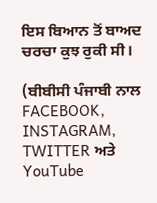ਇਸ ਬਿਆਨ ਤੋਂ ਬਾਅਦ ਚਰਚਾ ਕੁਝ ਰੁਕੀ ਸੀ।

(ਬੀਬੀਸੀ ਪੰਜਾਬੀ ਨਾਲ FACEBOOK, INSTAGRAM, TWITTER ਅਤੇ YouTube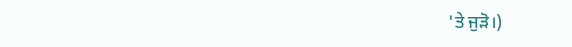'ਤੇ ਜੁੜੋ।)